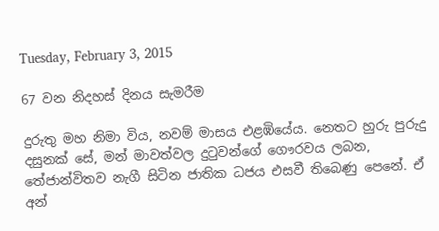Tuesday, February 3, 2015

67 වන නිදහස් දිනය සැමරීම

දුරුතු මහ නිමා විය, නවම් මාසය එළඹියේය. නෙතට හුරු පුරුදු දසුනක් සේ, මන් මාවත්වල දුටුවන්ගේ ගෞරවය ලබන, තේජාන්විතව නැගී සිටින ජාතික ධජය එසවී තිබෙණු පෙනේ. ඒ අන්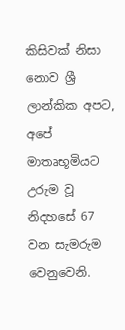කිසිවක් නිසා නොව ශ්‍රී ලාන්කික අපට, අපේ මාතෘභූමියට උරුම වූ නිදහසේ 67 වන සැමරුම වෙනුවෙනි.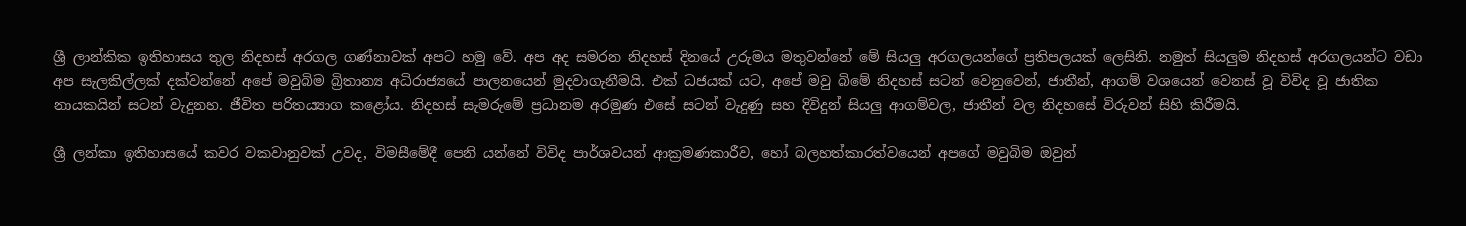ශ්‍රී ලාන්කික ඉතිහාසය තුල නිදහස් අරගල ගණ්නාවක් අපට හමු වේ. අප අද සමරන නිදහස් දිනයේ උරුමය මතුවන්නේ මේ සියලු අරගලයන්ගේ ප්‍රතිපලයක් ලෙසිනි. නමුත් සියලුම නිදහස් අරගලයන්ට වඩා අප සැලකිල්ලක් දක්වන්නේ අපේ මවුබිම බ්‍රිතාන්‍ය අධිරාජ්‍යයේ පාලනයෙන් මුදවාගැනීමයි. එක් ධජයක් යට, අපේ මවු බිමේ නිදහස් සටන් වෙනුවෙන්, ජාතීන්, ආගම් වශයෙන් වෙනස් වූ විවිද වූ ජාතික නායකයින් සටන් වැදුනහ. ජීවිත පරිත‍ය්‍යාග කළෝය. නිදහස් සැමරුමේ ප්‍රධානම අරමුණ එසේ සටන් වැදුණු සහ දිවිදුන් සියලු ආගම්වල, ජාතීන් වල නිදහසේ විරුවන් සිහි කිරීමයි.

ශ්‍රී ලන්කා ඉතිහාසයේ කවර වකවානුවක් උවද, විමසීමේදී පෙනි යන්නේ විවිද පාර්ශවයන් ආක්‍රමණකාරීව, හෝ බලහත්කාරත්වයෙන් අපගේ මවුබිම ඔවුන්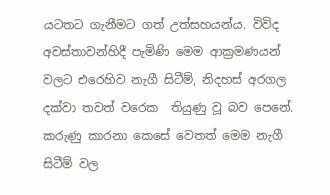යටතට ගැනීමට ගත් උත්සහයන්ය. විවිද අවස්තාවන්හිදී පැමිණි මෙම ආක්‍රමණයන් වලට එරෙහිව නැගී සිටීම්, නිදහස් අරගල දක්වා තවත් වරෙක  තියුණු වූ බව පෙනේ. කරුණු කාරනා කෙසේ වෙතත් මෙම නැගී සිටීම් වල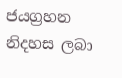ජයග්‍රහන නිදහස ලබා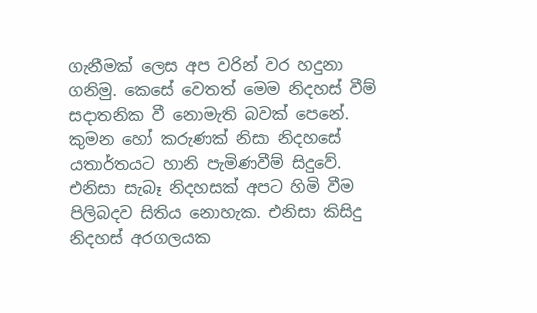ගැනීමක් ලෙස අප වරින් වර හදුනා ගනිමු. කෙසේ වෙතත් මෙම නිදහස් වීම් සදාතනික වී නොමැති බවක් පෙනේ. කුමන හෝ කරුණක් නිසා නිදහසේ යතාර්තයට හානි පැමිණවීම් සිදුවේ. එනිසා සැබෑ නිදහසක් අපට හිමි වීම පිලිබදව සිතිය නොහැක. එනිසා කිසිදු නිදහස් අරගලයක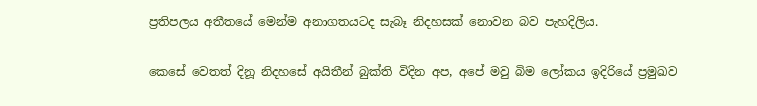ප්‍රතිපලය අතීතයේ මෙන්ම අනාගතයටද සැබෑ නිදහසක් නොවන බව පැහදිලිය.

කෙසේ වෙතත් දිනූ නිදහසේ අයිතීන් බුක්ති විදින අප, අපේ මවු බිම ලෝකය ඉදිරියේ ප්‍රමුඛව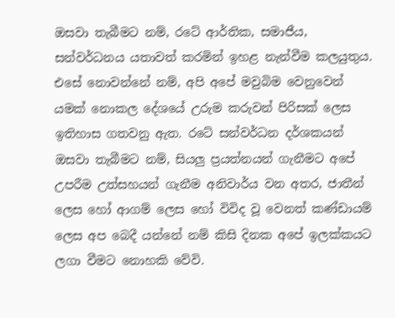ඔසවා තැබීමට නම්, රටේ ආර්තික, සමාජීය,  සන්වර්ධනය යතාවත් කරමින් ඉහළ නැන්වීම කලයුතුය. එසේ නොවන්නේ නම්, අපි අපේ මවුබිම වෙනුවෙන් යමක් නොකල දේශයේ උරුම කරුවන් පිරිසක් ලෙස ඉතිහාස ගතවනු ඇත. රටේ සන්වර්ධන දර්ශකයන් ඔසවා තැබීමට නම්, සියලු ප්‍රයත්නයන් ගැනීමට අපේ උපරීම උත්සහයන් ගැනීම අනිවාර්ය වන අතර, ජාතීන් ලෙස හෝ ආගම් ලෙස හෝ විවිද වූ වෙනත් කණ්ඩායම් ලෙස අප බෙදී යන්නේ නම් කිසි දිනක අපේ ඉලක්කයට ලගා වීමට නොහකි වේවි.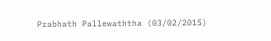Prabhath Pallewaththa (03/02/2015)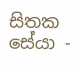සිතක සේයා -